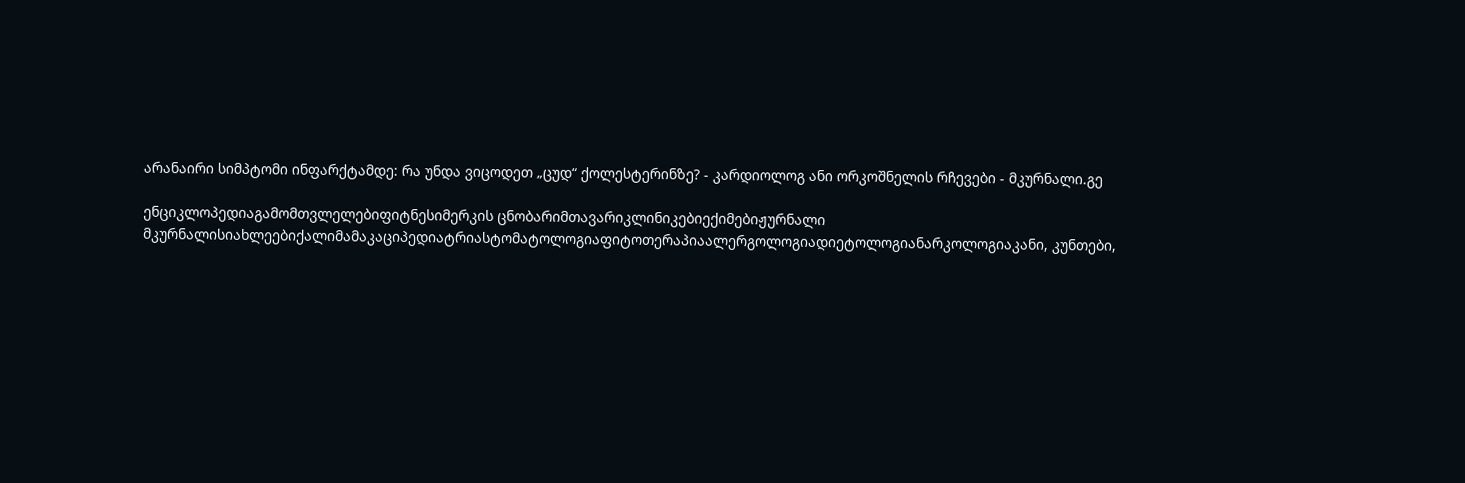არანაირი სიმპტომი ინფარქტამდე: რა უნდა ვიცოდეთ „ცუდ“ ქოლესტერინზე? - კარდიოლოგ ანი ორკოშნელის რჩევები - მკურნალი.გე

ენციკლოპედიაგამომთვლელებიფიტნესიმერკის ცნობარიმთავარიკლინიკებიექიმებიჟურნალი მკურნალისიახლეებიქალიმამაკაციპედიატრიასტომატოლოგიაფიტოთერაპიაალერგოლოგიადიეტოლოგიანარკოლოგიაკანი, კუნთები,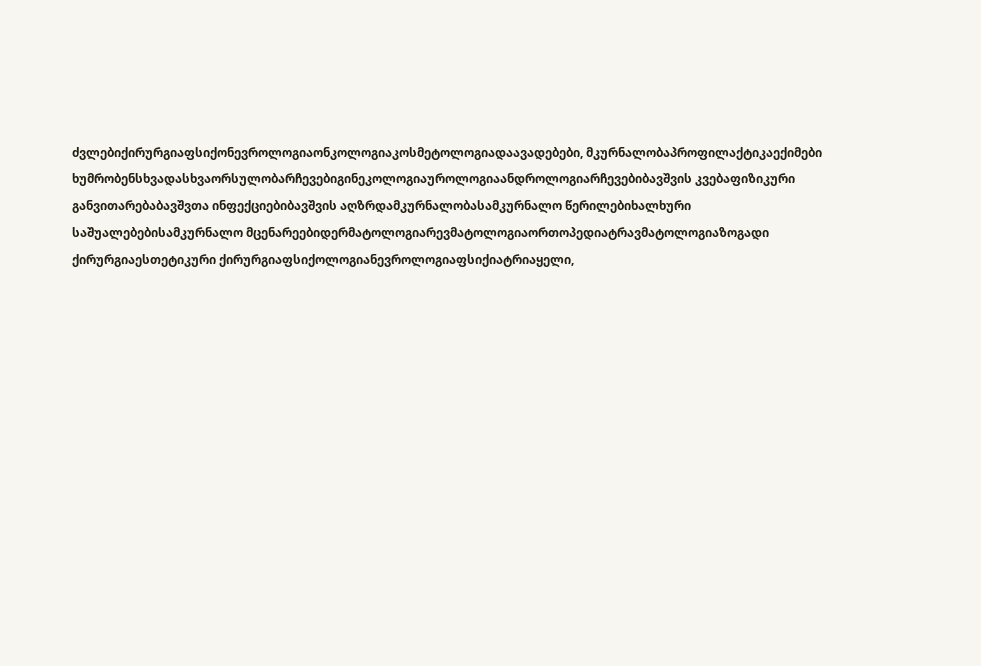ძვლებიქირურგიაფსიქონევროლოგიაონკოლოგიაკოსმეტოლოგიადაავადებები, მკურნალობაპროფილაქტიკაექიმები ხუმრობენსხვადასხვაორსულობარჩევებიგინეკოლოგიაუროლოგიაანდროლოგიარჩევებიბავშვის კვებაფიზიკური განვითარებაბავშვთა ინფექციებიბავშვის აღზრდამკურნალობასამკურნალო წერილებიხალხური საშუალებებისამკურნალო მცენარეებიდერმატოლოგიარევმატოლოგიაორთოპედიატრავმატოლოგიაზოგადი ქირურგიაესთეტიკური ქირურგიაფსიქოლოგიანევროლოგიაფსიქიატრიაყელი,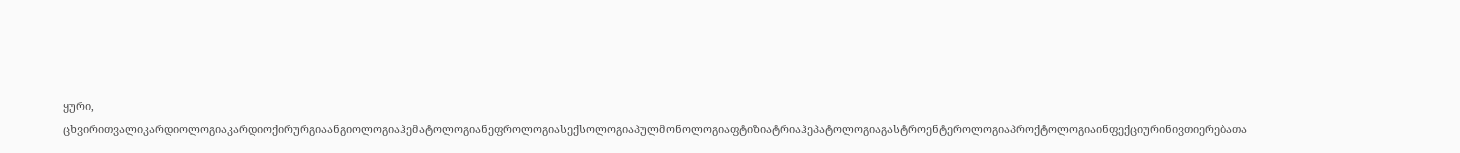ყური, ცხვირითვალიკარდიოლოგიაკარდიოქირურგიაანგიოლოგიაჰემატოლოგიანეფროლოგიასექსოლოგიაპულმონოლოგიაფტიზიატრიაჰეპატოლოგიაგასტროენტეროლოგიაპროქტოლოგიაინფექციურინივთიერებათა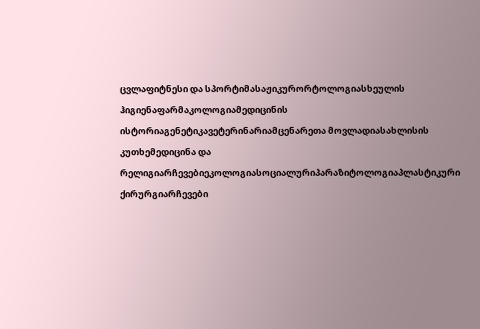ცვლაფიტნესი და სპორტიმასაჟიკურორტოლოგიასხეულის ჰიგიენაფარმაკოლოგიამედიცინის ისტორიაგენეტიკავეტერინარიამცენარეთა მოვლადიასახლისის კუთხემედიცინა და რელიგიარჩევებიეკოლოგიასოციალურიპარაზიტოლოგიაპლასტიკური ქირურგიარჩევები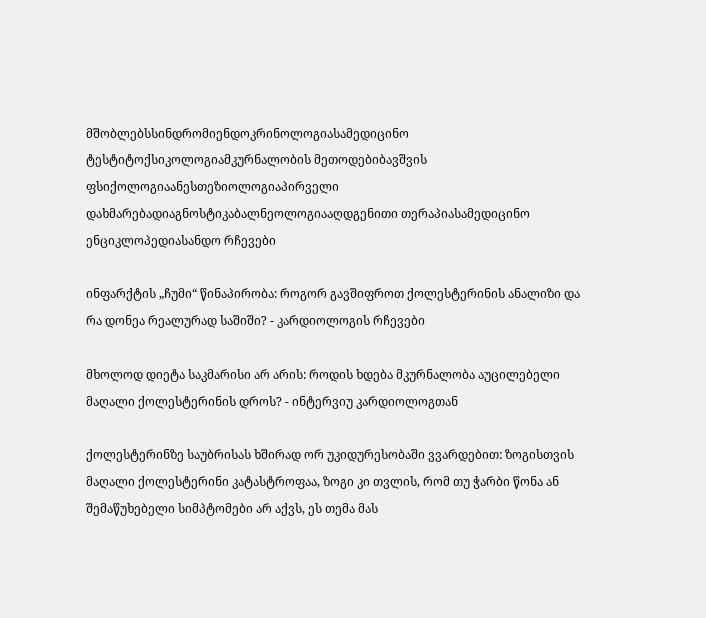მშობლებსსინდრომიენდოკრინოლოგიასამედიცინო ტესტიტოქსიკოლოგიამკურნალობის მეთოდებიბავშვის ფსიქოლოგიაანესთეზიოლოგიაპირველი დახმარებადიაგნოსტიკაბალნეოლოგიააღდგენითი თერაპიასამედიცინო ენციკლოპედიასანდო რჩევები

ინფარქტის „ჩუმი“ წინაპირობა: როგორ გავშიფროთ ქოლესტერინის ანალიზი და რა დონეა რეალურად საშიში? - კარდიოლოგის რჩევები

მხოლოდ დიეტა საკმარისი არ არის: როდის ხდება მკურნალობა აუცილებელი მაღალი ქოლესტერინის დროს? - ინტერვიუ კარდიოლოგთან

ქოლესტერინზე საუბრისას ხშირად ორ უკიდურესობაში ვვარდებით: ზოგისთვის მაღალი ქოლესტერინი კატასტროფაა, ზოგი კი თვლის, რომ თუ ჭარბი წონა ან შემაწუხებელი სიმპტომები არ აქვს, ეს თემა მას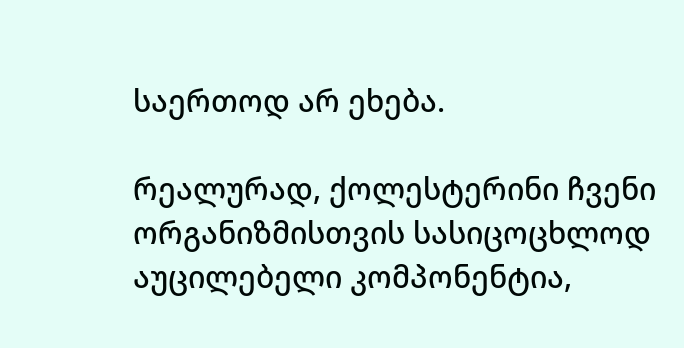საერთოდ არ ეხება.

რეალურად, ქოლესტერინი ჩვენი ორგანიზმისთვის სასიცოცხლოდ აუცილებელი კომპონენტია,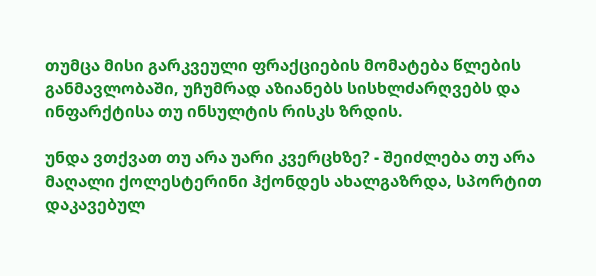თუმცა მისი გარკვეული ფრაქციების მომატება წლების განმავლობაში, უჩუმრად აზიანებს სისხლძარღვებს და ინფარქტისა თუ ინსულტის რისკს ზრდის.

უნდა ვთქვათ თუ არა უარი კვერცხზე? - შეიძლება თუ არა მაღალი ქოლესტერინი ჰქონდეს ახალგაზრდა, სპორტით დაკავებულ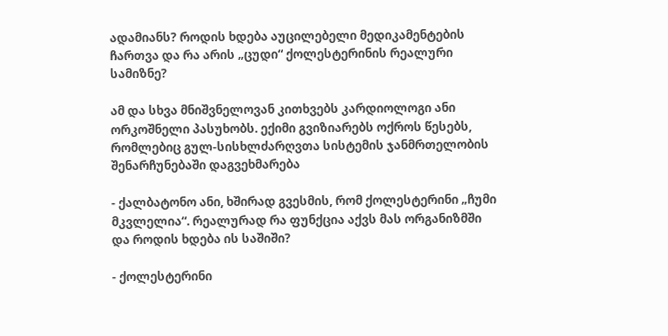ადამიანს? როდის ხდება აუცილებელი მედიკამენტების ჩართვა და რა არის „ცუდი“ ქოლესტერინის რეალური სამიზნე?

ამ და სხვა მნიშვნელოვან კითხვებს კარდიოლოგი ანი ორკოშნელი პასუხობს. ექიმი გვიზიარებს ოქროს წესებს, რომლებიც გულ-სისხლძარღვთა სისტემის ჯანმრთელობის შენარჩუნებაში დაგვეხმარება

- ქალბატონო ანი, ხშირად გვესმის, რომ ქოლესტერინი „ჩუმი მკვლელია“. რეალურად რა ფუნქცია აქვს მას ორგანიზმში და როდის ხდება ის საშიში?

- ქოლესტერინი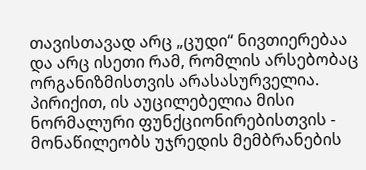თავისთავად არც „ცუდი“ ნივთიერებაა და არც ისეთი რამ, რომლის არსებობაც ორგანიზმისთვის არასასურველია. პირიქით, ის აუცილებელია მისი ნორმალური ფუნქციონირებისთვის - მონაწილეობს უჯრედის მემბრანების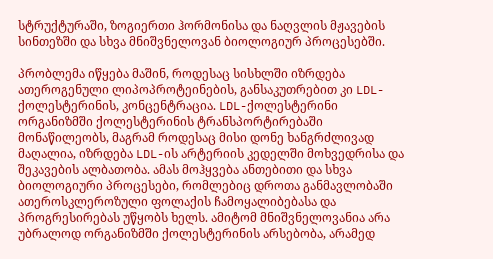სტრუქტურაში, ზოგიერთი ჰორმონისა და ნაღვლის მჟავების სინთეზში და სხვა მნიშვნელოვან ბიოლოგიურ პროცესებში.

პრობლემა იწყება მაშინ, როდესაც სისხლში იზრდება ათეროგენული ლიპოპროტეინების, განსაკუთრებით კი LDL-ქოლესტერინის, კონცენტრაცია. LDL-ქოლესტერინი ორგანიზმში ქოლესტერინის ტრანსპორტირებაში მონაწილეობს, მაგრამ როდესაც მისი დონე ხანგრძლივად მაღალია, იზრდება LDL-ის არტერიის კედელში მოხვედრისა და შეკავების ალბათობა. ამას მოჰყვება ანთებითი და სხვა ბიოლოგიური პროცესები, რომლებიც დროთა განმავლობაში ათეროსკლეროზული ფოლაქის ჩამოყალიბებასა და პროგრესირებას უწყობს ხელს. ამიტომ მნიშვნელოვანია არა უბრალოდ ორგანიზმში ქოლესტერინის არსებობა, არამედ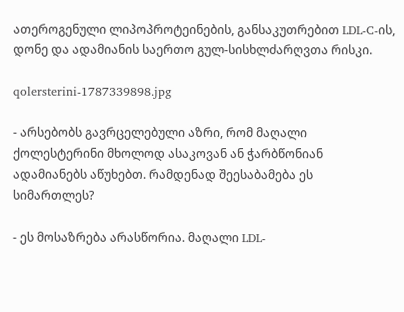ათეროგენული ლიპოპროტეინების, განსაკუთრებით LDL-C-ის, დონე და ადამიანის საერთო გულ-სისხლძარღვთა რისკი.

qolersterini-1787339898.jpg

- არსებობს გავრცელებული აზრი, რომ მაღალი ქოლესტერინი მხოლოდ ასაკოვან ან ჭარბწონიან ადამიანებს აწუხებთ. რამდენად შეესაბამება ეს სიმართლეს?

- ეს მოსაზრება არასწორია. მაღალი LDL-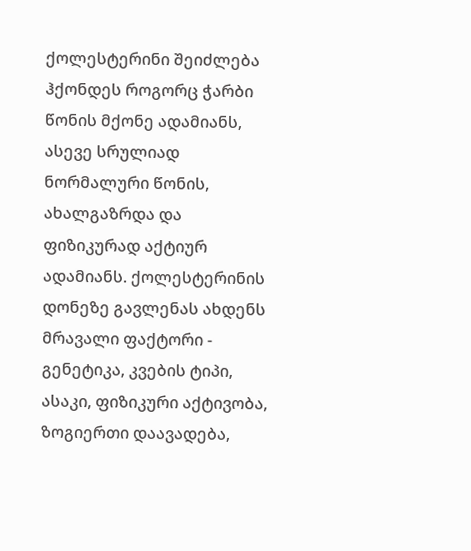ქოლესტერინი შეიძლება ჰქონდეს როგორც ჭარბი წონის მქონე ადამიანს, ასევე სრულიად ნორმალური წონის, ახალგაზრდა და ფიზიკურად აქტიურ ადამიანს. ქოლესტერინის დონეზე გავლენას ახდენს მრავალი ფაქტორი - გენეტიკა, კვების ტიპი, ასაკი, ფიზიკური აქტივობა, ზოგიერთი დაავადება,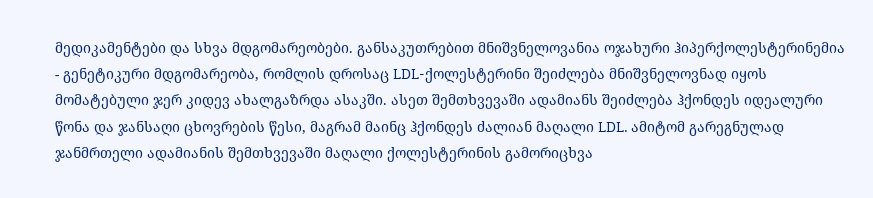მედიკამენტები და სხვა მდგომარეობები. განსაკუთრებით მნიშვნელოვანია ოჯახური ჰიპერქოლესტერინემია - გენეტიკური მდგომარეობა, რომლის დროსაც LDL-ქოლესტერინი შეიძლება მნიშვნელოვნად იყოს მომატებული ჯერ კიდევ ახალგაზრდა ასაკში. ასეთ შემთხვევაში ადამიანს შეიძლება ჰქონდეს იდეალური წონა და ჯანსაღი ცხოვრების წესი, მაგრამ მაინც ჰქონდეს ძალიან მაღალი LDL. ამიტომ გარეგნულად ჯანმრთელი ადამიანის შემთხვევაში მაღალი ქოლესტერინის გამორიცხვა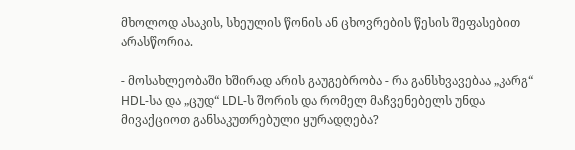მხოლოდ ასაკის, სხეულის წონის ან ცხოვრების წესის შეფასებით არასწორია.

- მოსახლეობაში ხშირად არის გაუგებრობა - რა განსხვავებაა „კარგ“ HDL-სა და „ცუდ“ LDL-ს შორის და რომელ მაჩვენებელს უნდა მივაქციოთ განსაკუთრებული ყურადღება?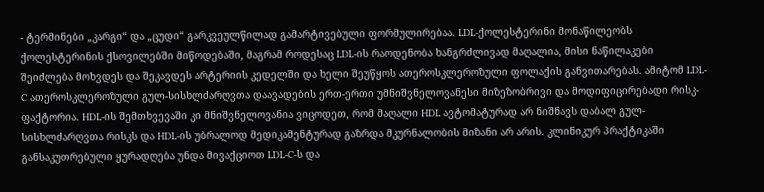- ტერმინები „კარგი“ და „ცუდი“ გარკვეულწილად გამარტივებული ფორმულირებაა. LDL-ქოლესტერინი მონაწილეობს ქოლესტერინის ქსოვილებში მიწოდებაში, მაგრამ როდესაც LDL-ის რაოდენობა ხანგრძლივად მაღალია, მისი ნაწილაკები შეიძლება მოხვდეს და შეკავდეს არტერიის კედელში და ხელი შეუწყოს ათეროსკლეროზული ფოლაქის განვითარებას. ამიტომ LDL-C ათეროსკლეროზული გულ-სისხლძარღვთა დაავადების ერთ-ერთი უმნიშვნელოვანესი მიზეზობრივი და მოდიფიცირებადი რისკ-ფაქტორია. HDL-ის შემთხვევაში კი მნიშვნელოვანია ვიცოდეთ, რომ მაღალი HDL ავტომატურად არ ნიშნავს დაბალ გულ-სისხლძარღვთა რისკს და HDL-ის უბრალოდ მედიკამენტურად გაზრდა მკურნალობის მიზანი არ არის. კლინიკურ პრაქტიკაში განსაკუთრებული ყურადღება უნდა მივაქციოთ LDL-C-ს და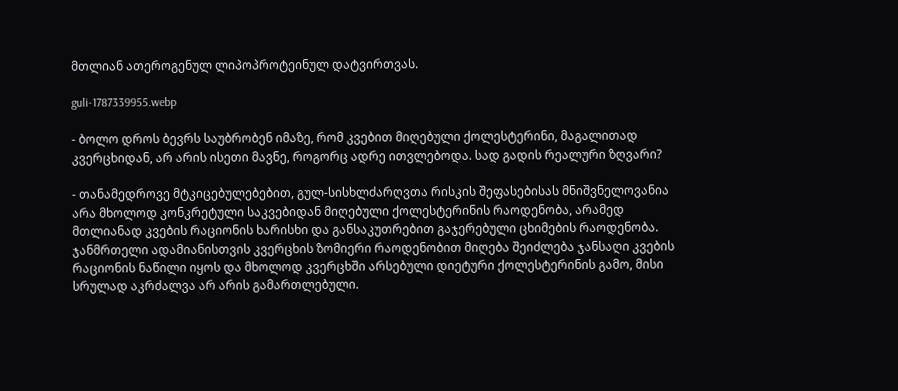მთლიან ათეროგენულ ლიპოპროტეინულ დატვირთვას.

guli-1787339955.webp

- ბოლო დროს ბევრს საუბრობენ იმაზე, რომ კვებით მიღებული ქოლესტერინი, მაგალითად კვერცხიდან, არ არის ისეთი მავნე, როგორც ადრე ითვლებოდა. სად გადის რეალური ზღვარი?

- თანამედროვე მტკიცებულებებით, გულ-სისხლძარღვთა რისკის შეფასებისას მნიშვნელოვანია არა მხოლოდ კონკრეტული საკვებიდან მიღებული ქოლესტერინის რაოდენობა, არამედ მთლიანად კვების რაციონის ხარისხი და განსაკუთრებით გაჯერებული ცხიმების რაოდენობა. ჯანმრთელი ადამიანისთვის კვერცხის ზომიერი რაოდენობით მიღება შეიძლება ჯანსაღი კვების რაციონის ნაწილი იყოს და მხოლოდ კვერცხში არსებული დიეტური ქოლესტერინის გამო, მისი სრულად აკრძალვა არ არის გამართლებული.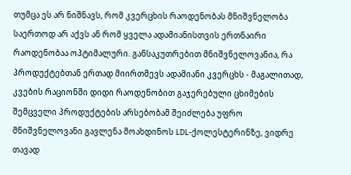თუმცა ეს არ ნიშნავს, რომ კვერცხის რაოდენობას მნიშვნელობა საერთოდ არ აქვს ან რომ ყველა ადამიანისთვის ერთნაირი რაოდენობაა ოპტიმალური. განსაკუთრებით მნიშვნელოვანია, რა პროდუქტებთან ერთად მიირთმევს ადამიანი კვერცხს - მაგალითად, კვების რაციონში დიდი რაოდენობით გაჯერებული ცხიმების შემცველი პროდუქტების არსებობამ შეიძლება უფრო მნიშვნელოვანი გავლენა მოახდინოს LDL-ქოლესტერინზე, ვიდრე თავად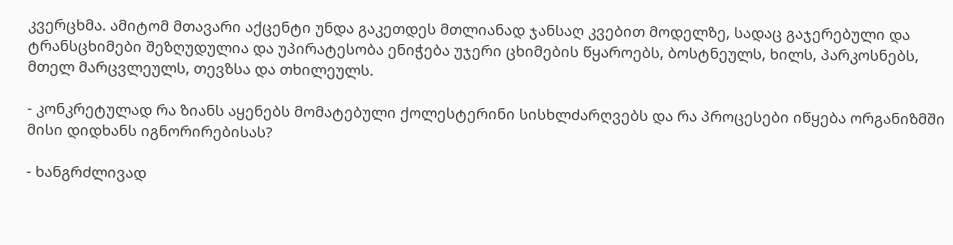კვერცხმა. ამიტომ მთავარი აქცენტი უნდა გაკეთდეს მთლიანად ჯანსაღ კვებით მოდელზე, სადაც გაჯერებული და ტრანსცხიმები შეზღუდულია და უპირატესობა ენიჭება უჯერი ცხიმების წყაროებს, ბოსტნეულს, ხილს, პარკოსნებს, მთელ მარცვლეულს, თევზსა და თხილეულს.

- კონკრეტულად რა ზიანს აყენებს მომატებული ქოლესტერინი სისხლძარღვებს და რა პროცესები იწყება ორგანიზმში მისი დიდხანს იგნორირებისას?

- ხანგრძლივად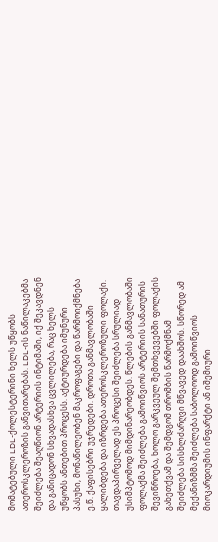მომატებული LDL-ქოლესტერინი ხელს უწყობს ათეროსკლეროზის განვითარებას. LDL-ის ნაწილაკებმა შეიძლება შეაღწიონ არტერიის ინტიმაში, იქ შეკავდნენ და განიცადონ სხვადასხვა ცვლილება, რაც ხელს უწყობს ანთებით პროცესს. აქტიურდება იმუნური პასუხი, მონაწილეობენ მაკროფაგები და წარმოიქმნება ე.წ. ქაფისებრი უჯრედები. დროთა განმავლობაში ყალიბდება და იზრდება ათეროსკლეროზული ფოლაქი. თავდაპირველად ეს პროცესი შეიძლება სრულიად უსიმპტომოდ მიმდინარეობდეს. წლების განმავლობაში ფოლაქმა შეიძლება გამოიწვიოს არტერიის სანათურის შევიწროება, ხოლო გარკვეულ შემთხვევებში ფოლაქის გახეთქვამ და შემდგომ თრომბის წარმოქმნამ შეიძლება სისხლძარღვი მწვავედ დაახშოს. სწორედ ამ მექანიზმმა შეიძლება საბოლოოდ გამოიწვიოს მიოკარდიუმის ინფარქტი ან იშემიური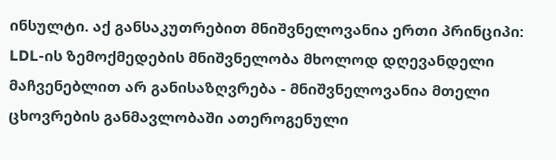ინსულტი. აქ განსაკუთრებით მნიშვნელოვანია ერთი პრინციპი: LDL-ის ზემოქმედების მნიშვნელობა მხოლოდ დღევანდელი მაჩვენებლით არ განისაზღვრება - მნიშვნელოვანია მთელი ცხოვრების განმავლობაში ათეროგენული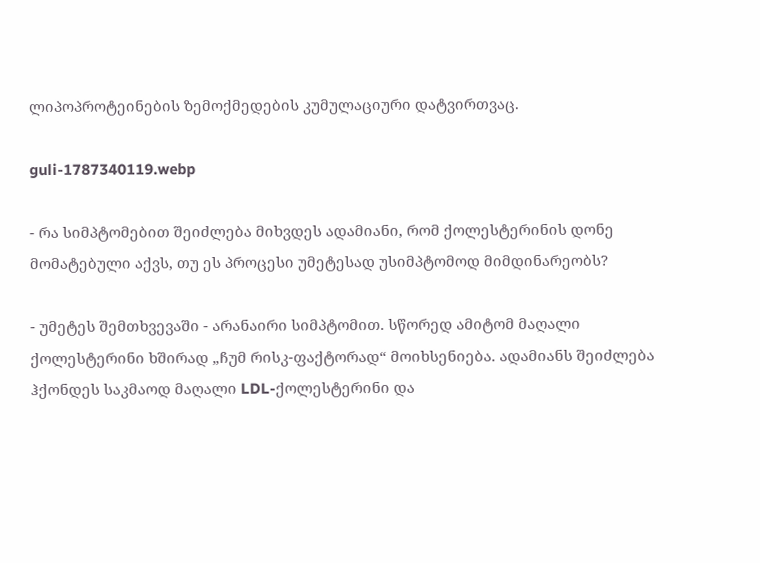ლიპოპროტეინების ზემოქმედების კუმულაციური დატვირთვაც.

guli-1787340119.webp

- რა სიმპტომებით შეიძლება მიხვდეს ადამიანი, რომ ქოლესტერინის დონე მომატებული აქვს, თუ ეს პროცესი უმეტესად უსიმპტომოდ მიმდინარეობს?

- უმეტეს შემთხვევაში - არანაირი სიმპტომით. სწორედ ამიტომ მაღალი ქოლესტერინი ხშირად „ჩუმ რისკ-ფაქტორად“ მოიხსენიება. ადამიანს შეიძლება ჰქონდეს საკმაოდ მაღალი LDL-ქოლესტერინი და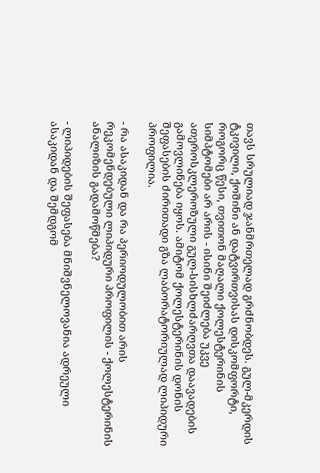თავს სრულიად ჯანმრთელად გრძნობდეს. გულ-მკერდის ტკივილი, ქოშინი ან დატვირთვისას დისკომფორტი, როგორც წესი, თვითონ მაღალი ქოლესტერინის სიმპტომები არ არის - ისინი შეიძლება უკვე ათეროსკლეროზული გულ-სისხლძარღვთა დაავადების გამოვლინება იყოს. ამიტომ ქოლესტერინის დონის შეფასების ძირითადი გზა ლაბორატორიულად ლიპიდური პროფილია.

- რა ასაკიდან და რა პერიოდულობით არის რეკომენდებული ლიპიდური პროფილის - ქოლესტერინის ანალიზის გადამოწმება?

- ლიპიდების შეფასება მნიშვნელოვანია ადრეული ასაკიდან და შემდგომ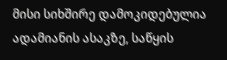მისი სიხშირე დამოკიდებულია ადამიანის ასაკზე, საწყის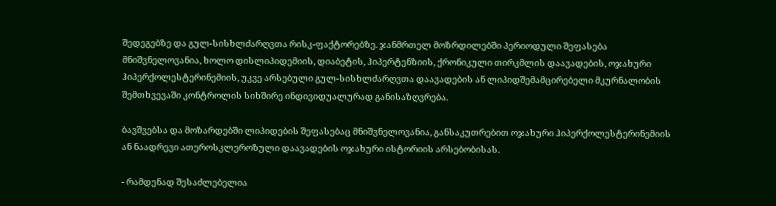შედეგებზე და გულ-სისხლძარღვთა რისკ-ფაქტორებზე. ჯანმრთელ მოზრდილებში პერიოდული შეფასება მნიშვნელოვანია, ხოლო დისლიპიდემიის, დიაბეტის, ჰიპერტენზიის, ქრონიკული თირკმლის დაავადების, ოჯახური ჰიპერქოლესტერინემიის, უკვე არსებული გულ-სისხლძარღვთა დაავადების ან ლიპიდშემამცირებელი მკურნალობის შემთხვევაში კონტროლის სიხშირე ინდივიდუალურად განისაზღვრება.

ბავშვებსა და მოზარდებში ლიპიდების შეფასებაც მნიშვნელოვანია, განსაკუთრებით ოჯახური ჰიპერქოლესტერინემიის ან ნაადრევი ათეროსკლეროზული დაავადების ოჯახური ისტორიის არსებობისას.

- რამდენად შესაძლებელია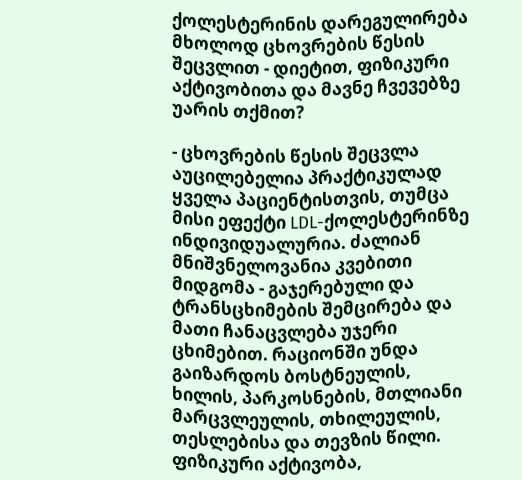ქოლესტერინის დარეგულირება მხოლოდ ცხოვრების წესის შეცვლით - დიეტით, ფიზიკური აქტივობითა და მავნე ჩვევებზე უარის თქმით?

- ცხოვრების წესის შეცვლა აუცილებელია პრაქტიკულად ყველა პაციენტისთვის, თუმცა მისი ეფექტი LDL-ქოლესტერინზე ინდივიდუალურია. ძალიან მნიშვნელოვანია კვებითი მიდგომა - გაჯერებული და ტრანსცხიმების შემცირება და მათი ჩანაცვლება უჯერი ცხიმებით. რაციონში უნდა გაიზარდოს ბოსტნეულის, ხილის, პარკოსნების, მთლიანი მარცვლეულის, თხილეულის, თესლებისა და თევზის წილი. ფიზიკური აქტივობა,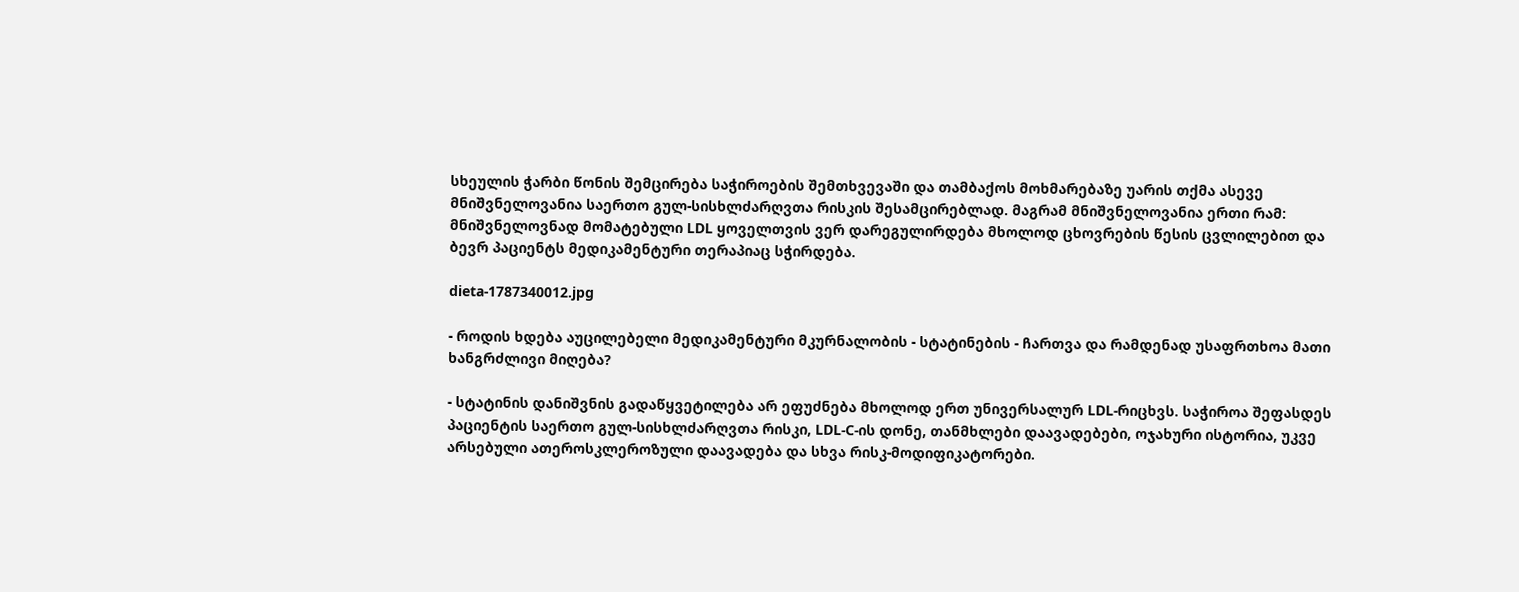სხეულის ჭარბი წონის შემცირება საჭიროების შემთხვევაში და თამბაქოს მოხმარებაზე უარის თქმა ასევე მნიშვნელოვანია საერთო გულ-სისხლძარღვთა რისკის შესამცირებლად. მაგრამ მნიშვნელოვანია ერთი რამ: მნიშვნელოვნად მომატებული LDL ყოველთვის ვერ დარეგულირდება მხოლოდ ცხოვრების წესის ცვლილებით და ბევრ პაციენტს მედიკამენტური თერაპიაც სჭირდება.

dieta-1787340012.jpg

- როდის ხდება აუცილებელი მედიკამენტური მკურნალობის - სტატინების - ჩართვა და რამდენად უსაფრთხოა მათი ხანგრძლივი მიღება?

- სტატინის დანიშვნის გადაწყვეტილება არ ეფუძნება მხოლოდ ერთ უნივერსალურ LDL-რიცხვს. საჭიროა შეფასდეს პაციენტის საერთო გულ-სისხლძარღვთა რისკი, LDL-C-ის დონე, თანმხლები დაავადებები, ოჯახური ისტორია, უკვე არსებული ათეროსკლეროზული დაავადება და სხვა რისკ-მოდიფიკატორები.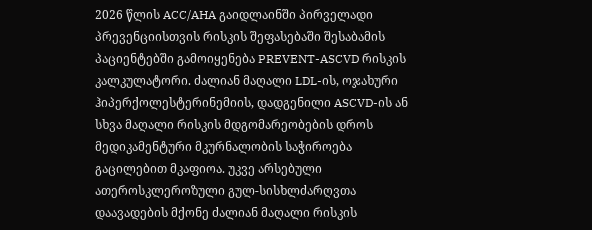2026 წლის ACC/AHA გაიდლაინში პირველადი პრევენციისთვის რისკის შეფასებაში შესაბამის პაციენტებში გამოიყენება PREVENT-ASCVD რისკის კალკულატორი. ძალიან მაღალი LDL-ის, ოჯახური ჰიპერქოლესტერინემიის, დადგენილი ASCVD-ის ან სხვა მაღალი რისკის მდგომარეობების დროს მედიკამენტური მკურნალობის საჭიროება გაცილებით მკაფიოა. უკვე არსებული ათეროსკლეროზული გულ-სისხლძარღვთა დაავადების მქონე ძალიან მაღალი რისკის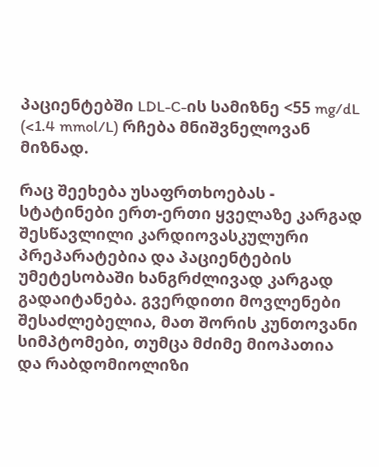პაციენტებში LDL-C-ის სამიზნე <55 mg/dL (<1.4 mmol/L) რჩება მნიშვნელოვან მიზნად.

რაც შეეხება უსაფრთხოებას - სტატინები ერთ-ერთი ყველაზე კარგად შესწავლილი კარდიოვასკულური პრეპარატებია და პაციენტების უმეტესობაში ხანგრძლივად კარგად გადაიტანება. გვერდითი მოვლენები შესაძლებელია, მათ შორის კუნთოვანი სიმპტომები, თუმცა მძიმე მიოპათია და რაბდომიოლიზი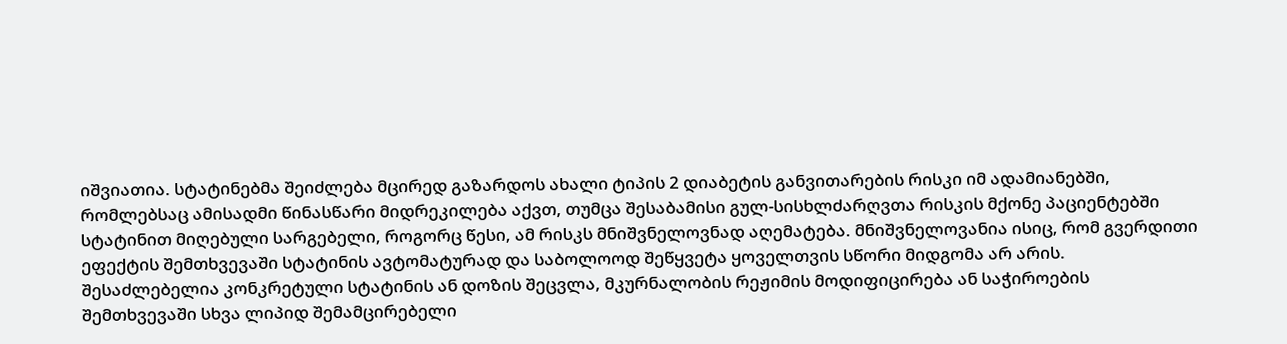იშვიათია. სტატინებმა შეიძლება მცირედ გაზარდოს ახალი ტიპის 2 დიაბეტის განვითარების რისკი იმ ადამიანებში, რომლებსაც ამისადმი წინასწარი მიდრეკილება აქვთ, თუმცა შესაბამისი გულ-სისხლძარღვთა რისკის მქონე პაციენტებში სტატინით მიღებული სარგებელი, როგორც წესი, ამ რისკს მნიშვნელოვნად აღემატება. მნიშვნელოვანია ისიც, რომ გვერდითი ეფექტის შემთხვევაში სტატინის ავტომატურად და საბოლოოდ შეწყვეტა ყოველთვის სწორი მიდგომა არ არის. შესაძლებელია კონკრეტული სტატინის ან დოზის შეცვლა, მკურნალობის რეჟიმის მოდიფიცირება ან საჭიროების შემთხვევაში სხვა ლიპიდ შემამცირებელი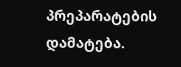პრეპარატების დამატება.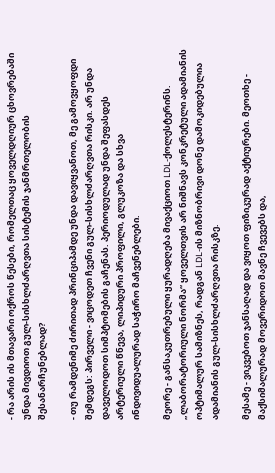- რა არის ის მთავარი ოქროს წესები, რომელთაც ყოველდღიურ ცხოვრებაში უნდა მივდიოთ გულ-სისხლძარღვთა სისტემის ჯანმრთელობის შესანარჩუნებლად?

- თუ რამდენიმე ძირითად პრინციპამდე უნდა დავიყვანოთ, მე გამოვყოფდი შემდეგს: პირველი - ვიცოდეთ ჩვენი გულ-სისხლძარღვთა რისკი. არ უნდა დაველოდოთ სიმპტომების გაჩენას. პერიოდულად უნდა შეფასდეს არტერიული წნევა, ლიპიდური პროფილი, გლუკოზა და სხვა ინდივიდუალურად საჭირო მაჩვენებლები.

მეორე - განსაკუთრებული ყურადღება მივაქციოთ LDL-ქოლესტერინს. „ლაბორატორიული ნორმა“ ყოველთვის არ ნიშნავს კონკრეტული ადამიანის ოპტიმალურ სამიზნეს, რადგან LDL-ის მიზნობრივი დონე დამოკიდებულია ადამიანის გულ-სისხლძარღვთა რისკზე.

მესამე - ვიკვებოთ ჯანსაღად და ვიყოთ ფიზიკურად აქტიურები. მეოთხე - მაქსიმალურად მოვერიდოთ მავნე ჩვევებს და,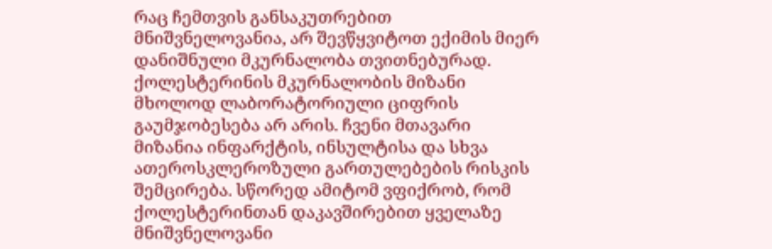რაც ჩემთვის განსაკუთრებით მნიშვნელოვანია, არ შევწყვიტოთ ექიმის მიერ დანიშნული მკურნალობა თვითნებურად. ქოლესტერინის მკურნალობის მიზანი მხოლოდ ლაბორატორიული ციფრის გაუმჯობესება არ არის. ჩვენი მთავარი მიზანია ინფარქტის, ინსულტისა და სხვა ათეროსკლეროზული გართულებების რისკის შემცირება. სწორედ ამიტომ ვფიქრობ, რომ ქოლესტერინთან დაკავშირებით ყველაზე მნიშვნელოვანი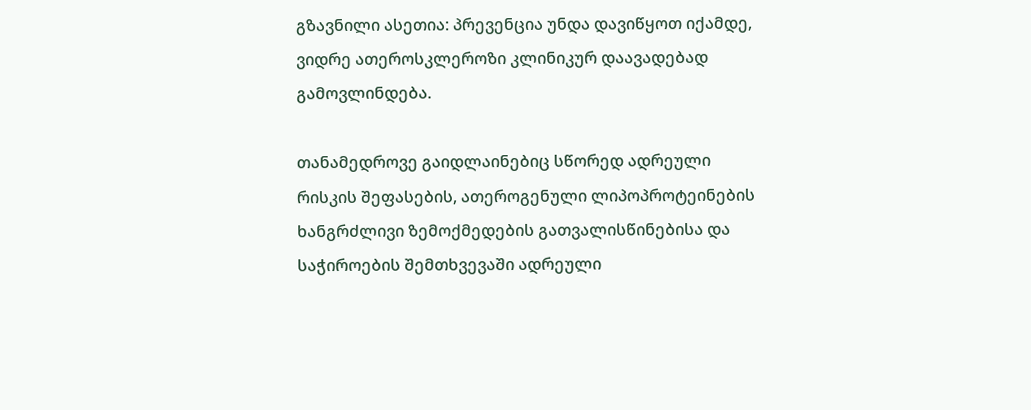გზავნილი ასეთია: პრევენცია უნდა დავიწყოთ იქამდე, ვიდრე ათეროსკლეროზი კლინიკურ დაავადებად გამოვლინდება.

თანამედროვე გაიდლაინებიც სწორედ ადრეული რისკის შეფასების, ათეროგენული ლიპოპროტეინების ხანგრძლივი ზემოქმედების გათვალისწინებისა და საჭიროების შემთხვევაში ადრეული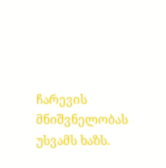ჩარევის მნიშვნელობას უსვამს ხაზს.